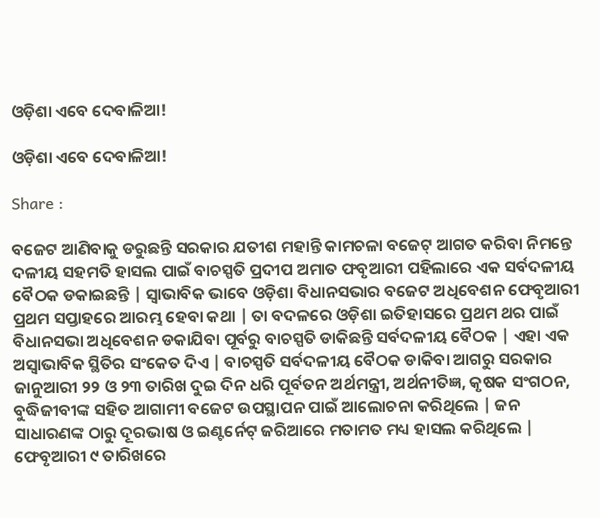ଓଡ଼ିଶା ଏବେ ଦେବାଳିଆ!

ଓଡ଼ିଶା ଏବେ ଦେବାଳିଆ!

Share :

ବଜେଟ ଆଣିବାକୁ ଡରୁଛନ୍ତି ସରକାର ଯତୀଶ ମହାନ୍ତି କାମଚଳା ବଜେଟ୍ ଆଗତ କରିବା ନିମନ୍ତେ ଦଳୀୟ ସହମତି ହାସଲ ପାଇଁ ବାଚସ୍ପତି ପ୍ରଦୀପ ଅମାତ ଫବୃଆରୀ ପହିଲାରେ ଏକ ସର୍ବଦଳୀୟ ବୈଠକ ଡକାଇଛନ୍ତି | ସ୍ବାଭାବିକ ଭାବେ ଓଡ଼ିଶା ବିଧାନସଭାର ବଜେଟ ଅଧିବେଶନ ଫେବୃଆରୀ ପ୍ରଥମ ସପ୍ତାହରେ ଆରମ୍ଭ ହେବା କଥା | ତା ବଦଳରେ ଓଡ଼ିଶା ଇତିହାସରେ ପ୍ରଥମ ଥର ପାଇଁ ବିଧାନସଭା ଅଧିବେଶନ ଡକାଯିବା ପୂର୍ବରୁ ବାଚସ୍ପତି ଡାକିଛନ୍ତି ସର୍ବଦଳୀୟ ବୈଠକ | ଏହା ଏକ ଅସ୍ବାଭାବିକ ସ୍ଥିତିର ସଂକେତ ଦିଏ | ବାଚସ୍ପତି ସର୍ବଦଳୀୟ ବୈଠକ ଡାକିବା ଆଗରୁ ସରକାର ଜାନୁଆରୀ ୨୨ ଓ ୨୩ ତାରିଖ ଦୁଇ ଦିନ ଧରି ପୂର୍ବତନ ଅର୍ଥମନ୍ତ୍ରୀ, ଅର୍ଥନୀତିଜ୍ଞ, କୃଷକ ସଂଗଠନ, ବୁଦ୍ଧିଜୀବୀଙ୍କ ସହିତ ଆଗାମୀ ବଜେଟ ଉପସ୍ଥାପନ ପାଇଁ ଆଲୋଚନା କରିଥିଲେ | ଜନ ସାଧାରଣଙ୍କ ଠାରୁ ଦୂରଭାଷ ଓ ଇଣ୍ଟର୍ନେଟ୍ ଜରିଆରେ ମତାମତ ମଧ୍ୟ ହାସଲ କରିଥିଲେ | ଫେବୃଆରୀ ୯ ତାରିଖରେ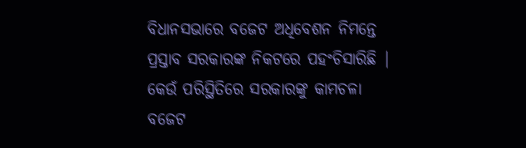ବିଧାନସଭାରେ ବଜେଟ ଅଧିବେଶନ ନିମନ୍ତେ ପ୍ରସ୍ତାବ ସରକାରଙ୍କ ନିକଟରେ ପହଂଚିସାରିଛି |  କେଉଁ ପରିସ୍ଥିତିରେ ସରକାରଙ୍କୁ କାମଚଳା ବଜେଟ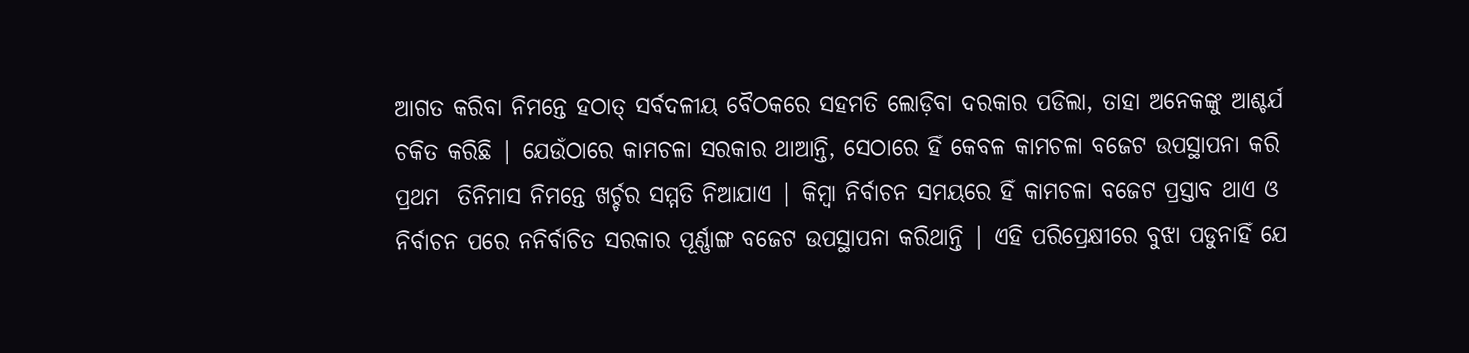ଆଗତ କରିବା ନିମନ୍ତେ ହଠାତ୍ ସର୍ବଦଳୀୟ ବୈଠକରେ ସହମତି ଲୋଡ଼ିବା ଦରକାର ପଡିଲା, ତାହା ଅନେକଙ୍କୁ ଆଶ୍ଚର୍ଯ ଚକିତ କରିଛି | ଯେଉଁଠାରେ କାମଚଳା ସରକାର ଥାଆନ୍ତି, ସେଠାରେ ହିଁ କେବଳ କାମଚଳା ବଜେଟ ଉପସ୍ଥାପନା କରି ପ୍ରଥମ  ତିନିମାସ ନିମନ୍ତେ ଖର୍ଚ୍ଚର ସମ୍ମତି ନିଆଯାଏ | କିମ୍ବା ନିର୍ବାଚନ ସମୟରେ ହିଁ କାମଚଳା ବଜେଟ ପ୍ରସ୍ତାବ ଥାଏ ଓ ନିର୍ବାଚନ ପରେ ନନିର୍ବାଚିତ ସରକାର ପୂର୍ଣ୍ଣାଙ୍ଗ ବଜେଟ ଉପସ୍ଥାପନା କରିଥାନ୍ତି | ଏହି ପରିପ୍ରେକ୍ଷୀରେ ବୁଝା ପଡୁନାହିଁ ଯେ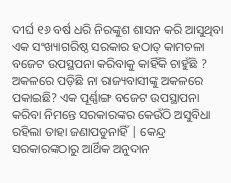ଦୀର୍ଘ ୧୬ ବର୍ଷ ଧରି ନିରଙ୍କୁଶ ଶାସନ କରି ଆସୁଥିବା ଏକ ସଂଖ୍ୟାଗରିଷ୍ଠ ସରକାର ହଠାତ୍ କାମଚଳା ବଜେଟ ଉପସ୍ଥପନା କରିବାକୁ କାହିଁକି ଚାହୁଁଛି ? ଅକଳରେ ପଡ଼ିଛି ନା ରାଜ୍ୟବାସୀଙ୍କୁ ଅକଳରେ ପକାଇଛି? ଏକ ପୂର୍ଣ୍ଣାଙ୍ଗ ବଜେଟ ଉପସ୍ଥାପନା କରିବା ନିମନ୍ତେ ସରକାରଙ୍କର କେଉଁଠି ଅସୁବିଧା ରହିଲା ତାହା ଜଣାପଡୁନାହିଁ | କେନ୍ଦ୍ର ସରକାରଙ୍କଠାରୁ ଆର୍ଥିକ ଅନୁଦାନ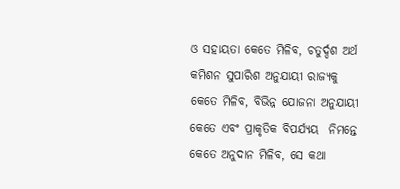ଓ ସହାୟତା କେତେ ମିଳିବ, ଚତୁର୍ଦ୍ଦଶ ଅର୍ଥ କମିଶନ ସୁପାରିଶ ଅନୁଯାୟୀ ରାଜ୍ୟକୁ କେତେ ମିଳିବ, ବିଭିନ୍ନ ଯୋଜନା ଅନୁଯାୟୀ କେତେ ଏବଂ ପ୍ରାକୃତିକ ବିପର୍ଯ୍ୟୟ  ନିମନ୍ତେ କେତେ ଅନୁଦାନ ମିଳିବ, ସେ କଥା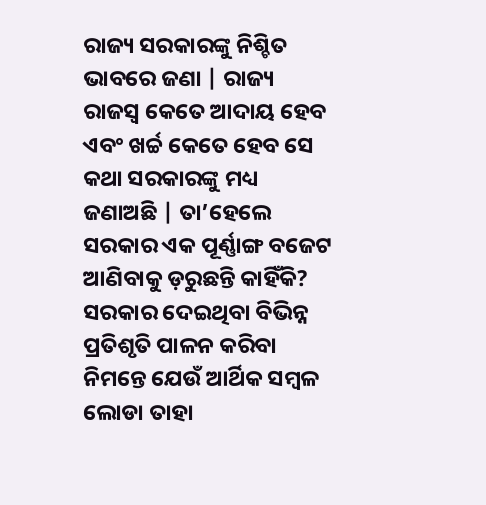ରାଜ୍ୟ ସରକାରଙ୍କୁ ନିଶ୍ଚିତ ଭାବରେ ଜଣା | ରାଜ୍ୟ ରାଜସ୍ବ କେତେ ଆଦାୟ ହେବ ଏବଂ ଖର୍ଚ୍ଚ କେତେ ହେବ ସେ କଥା ସରକାରଙ୍କୁ ମଧ୍ୟ ଜଣାଅଛି | ତା’ହେଲେ ସରକାର ଏକ ପୂର୍ଣ୍ଣାଙ୍ଗ ବଜେଟ ଆଣିବାକୁ ଡ଼ରୁଛନ୍ତି କାହିଁକି? ସରକାର ଦେଇଥିବା ବିଭିନ୍ନ ପ୍ରତିଶୃତି ପାଳନ କରିବା ନିମନ୍ତେ ଯେଉଁ ଆର୍ଥିକ ସମ୍ବଳ ଲୋଡା ତାହା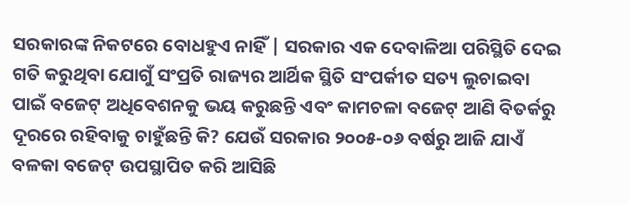ସରକାରଙ୍କ ନିକଟରେ ବୋଧହୁଏ ନାହିଁ | ସରକାର ଏକ ଦେବାଳିଆ ପରିସ୍ଥିତି ଦେଇ ଗତି କରୁଥିବା ଯୋଗୁଁ ସଂପ୍ରତି ରାଜ୍ୟର ଆର୍ଥିକ ସ୍ଥିତି ସଂପର୍କୀତ ସତ୍ୟ ଲୁଚାଇବା ପାଇଁ ବଜେଟ୍ ଅଧିବେଶନକୁ ଭୟ କରୁଛନ୍ତି ଏବଂ କାମଚଳା ବଜେଟ୍ ଆଣି ବିତର୍କରୁ ଦୂରରେ ରହିବାକୁ ଚାହୁଁଛନ୍ତି କି? ଯେଉଁ ସରକାର ୨୦୦୫-୦୬ ବର୍ଷରୁ ଆଜି ଯାଏଁ ବଳକା ବଜେଟ୍ ଉପସ୍ଥାପିତ କରି ଆସିଛି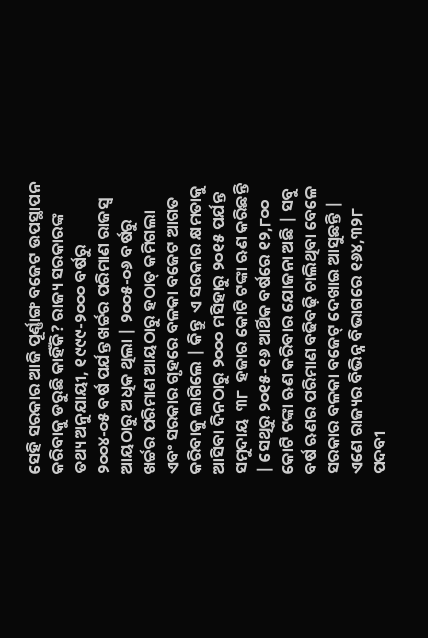ସେହି ସରକାର ଆଜି ପୂର୍ଣ୍ଣାଙ୍ଗ ବଜେଟ ଉପସ୍ଥାପନ କରିବାକୁ ଡରୁଛି କାହିଁକି? ରାଜ୍ୟ ସରକାରଙ୍କ ତଥ୍ୟ ଅନୁଯାୟୀ, ୧୯୯୯-୨୦୦୦ ବର୍ଷରୁ ୨୦୦୪-୦୫ ବର୍ଷ ପର୍ଯନ୍ତ ଖର୍ଚ୍ଚର ପରିମାଣ ରାଜସ୍ବ ଆୟଠାରୁ ଅଧିକ ଥିଲା | ୨୦୦୫-୦୬ ବର୍ଷରୁ ଖର୍ଚ୍ଚର ପରିମାଣ ଆୟଠାରୁ ହଠାତ୍ କମିଗଲା ଏବଂ ସରକାର ଗୃହରେ ବଳକା ବଜେଟ ଆଗତ କରିବାକୁ ଲାଗିଲେ | କିନ୍ତୁ  ଏ ସରକାର କ୍ଷମତାକୁ ଆସିବା ଦିନଠାରୁ ୨୦୦୦ ମସିହାରୁ ୨୦୧୫ ପର୍ଯନ୍ତ ସମୁଦାୟ  ୩୮  ହଜାର କୋଟି ଟଙ୍କା ଋଣ କରିଛନ୍ତି | ସେଥିରୁ ୨୦୧୫-୧୬ ଆର୍ଥିକ ବର୍ଷରେ ୧୨,୮୦୦ କୋଟି ଟଙ୍କା ଋଣ କରିବାର ଯୋଜନା ଅଛି | ସବୁ ବର୍ଷ ଋଣର ପରିମାଣ ବଢିବଢ଼ି ଚାଲିଥିବା ବେଳେ ସରକାର ବଳକା ବଜେଟ୍ ଦେଖାଇ ଆସୁଛନ୍ତି | ଏଣେ ରାଜ୍ୟର ବିଭିନ୍ନ ବିଭାଗରେ ୧୬୪,୩୨୮ ପଦବୀ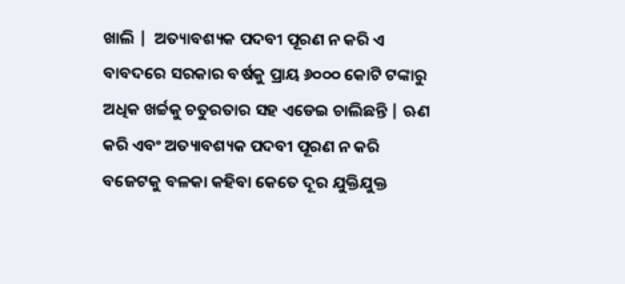ଖାଲି |  ଅତ୍ୟାବଶ୍ୟକ ପଦବୀ ପୂରଣ ନ କରି ଏ ବାବଦରେ ସରକାର ବର୍ଷକୁ ପ୍ରାୟ ୬୦୦୦ କୋଟି ଟଙ୍କାରୁ ଅଧିକ ଖର୍ଚ୍ଚକୁ ଚତୁରତାର ସହ ଏଡେଇ ଚାଲିଛନ୍ତି | ଋଣ କରି ଏବଂ ଅତ୍ୟାବଶ୍ୟକ ପଦବୀ ପୂରଣ ନ କରି ବଜେଟକୁ ବଳକା କହିବା କେତେ ଦୂର ଯୁକ୍ତିଯୁକ୍ତ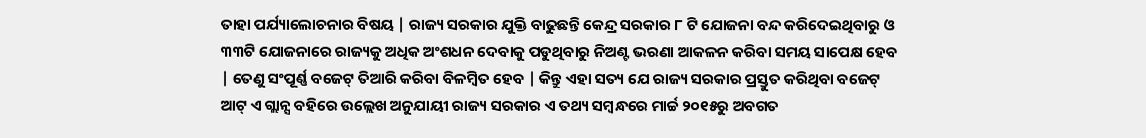ତାହା ପର୍ଯ୍ୟାଲୋଚନାର ବିଷୟ | ରାଜ୍ୟ ସରକାର ଯୁକ୍ତି ବାଢୁଛନ୍ତି କେନ୍ଦ୍ର ସରକାର ୮ ଟି ଯୋଜନା ବନ୍ଦ କରିଦେଇଥିବାରୁ ଓ ୩୩ଟି ଯୋଜନାରେ ରାଜ୍ୟକୁ ଅଧିକ ଅଂଶଧନ ଦେବାକୁ ପଡୁଥିବାରୁ ନିଅଣ୍ଟ ଭରଣା ଆକଳନ କରିବା ସମୟ ସାପେକ୍ଷ ହେବ | ତେଣୁ ସଂପୂର୍ଣ୍ଣ ବଜେଟ୍ ତିଆରି କରିବା ବିଳମ୍ବିତ ହେବ | କିନ୍ତୁ ଏହା ସତ୍ୟ ଯେ ରାଜ୍ୟ ସରକାର ପ୍ରସ୍ତୁତ କରିଥିବା ବଜେଟ୍ ଆଟ୍ ଏ ଗ୍ଲାନ୍ସ ବହିରେ ଉଲ୍ଲେଖ ଅନୁଯାୟୀ ରାଜ୍ୟ ସରକାର ଏ ତଥ୍ୟ ସମ୍ବନ୍ଧରେ ମାର୍ଚ୍ଚ ୨୦୧୫ରୁ ଅବଗତ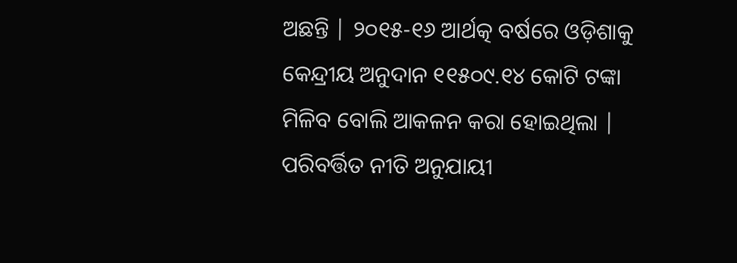ଅଛନ୍ତି | ୨୦୧୫-୧୬ ଆର୍ଥତ୍କ ବର୍ଷରେ ଓଡ଼ିଶାକୁ କେନ୍ଦ୍ରୀୟ ଅନୁଦାନ ୧୧୫୦୯.୧୪ କୋଟି ଟଙ୍କା ମିଳିବ ବୋଲି ଆକଳନ କରା ହୋଇଥିଲା | ପରିବର୍ତ୍ତିତ ନୀତି ଅନୁଯାୟୀ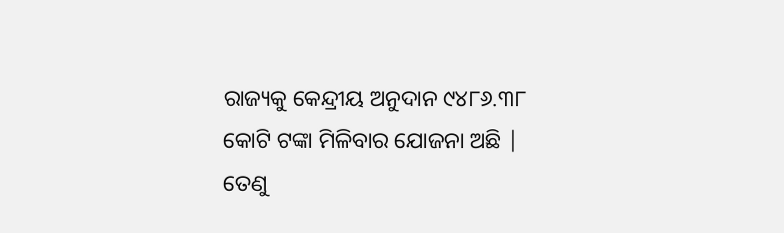ରାଜ୍ୟକୁ କେନ୍ଦ୍ରୀୟ ଅନୁଦାନ ୯୪୮୬.୩୮ କୋଟି ଟଙ୍କା ମିଳିବାର ଯୋଜନା ଅଛି | ତେଣୁ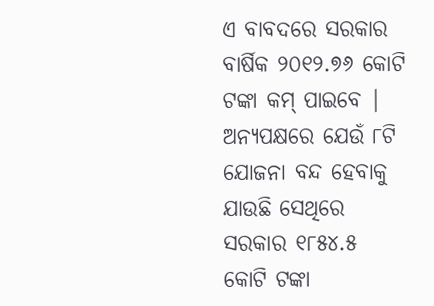ଏ ବାବଦରେ ସରକାର ବାର୍ଷିକ ୨୦୧୨.୭୬ କୋଟି ଟଙ୍କା କମ୍ ପାଇବେ | ଅନ୍ୟପକ୍ଷରେ ଯେଉଁ ୮ଟି ଯୋଜନା ବନ୍ଦ ହେବାକୁ ଯାଉଛି ସେଥିରେ ସରକାର ୧୮୫୪.୫ କୋଟି ଟଙ୍କା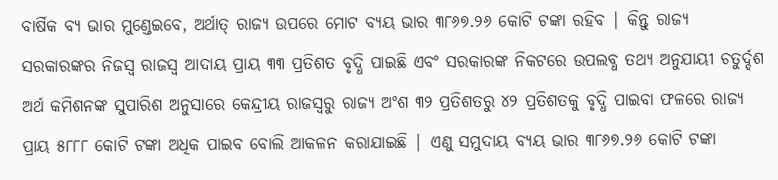ବାର୍ଷିକ ବ୍ୟ ଭାର ମୁଣ୍ଡେଇବେ, ଅର୍ଥାତ୍ ରାଜ୍ୟ ଉପରେ ମୋଟ ବ୍ୟୟ ଭାର ୩୮୬୭.୨୬ କୋଟି ଟଙ୍କା ରହିବ | କିନ୍ତୁ ରାଜ୍ୟ ସରକାରଙ୍କର ନିଜସ୍ବ ରାଜସ୍ବ ଆଦାୟ ପ୍ରାୟ ୩୩ ପ୍ରତିଶତ ବୃଦ୍ଧି ପାଇଛି ଏବଂ ସରକାରଙ୍କ ନିକଟରେ ଉପଲବ୍ଧ ତଥ୍ୟ ଅନୁଯାୟୀ ଚତୁର୍ଦ୍ଦଶ ଅର୍ଥ କମିଶନଙ୍କ ସୁପାରିଶ ଅନୁସାରେ କେନ୍ଦ୍ରୀୟ ରାଜସ୍ବରୁ ରାଜ୍ୟ ଅଂଶ ୩୨ ପ୍ରତିଶତରୁ ୪୨ ପ୍ରତିଶତକୁ ବୃଦ୍ଧି ପାଇବା ଫଳରେ ରାଜ୍ୟ ପ୍ରାୟ ୫୮୮୮ କୋଟି ଟଙ୍କା ଅଧିକ ପାଇବ ବୋଲି ଆକଳନ କରାଯାଇଛି | ଏଣୁ ସମୁଦାୟ ବ୍ୟୟ ଭାର ୩୮୬୭.୨୬ କୋଟି ଟଙ୍କା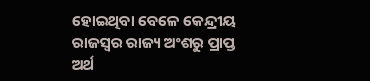ହୋଇଥିବା ବେଳେ କେନ୍ଦ୍ରୀୟ ରାଜସ୍ବର ରାଜ୍ୟ ଅଂଶରୁ ପ୍ରାପ୍ତ ଅର୍ଥ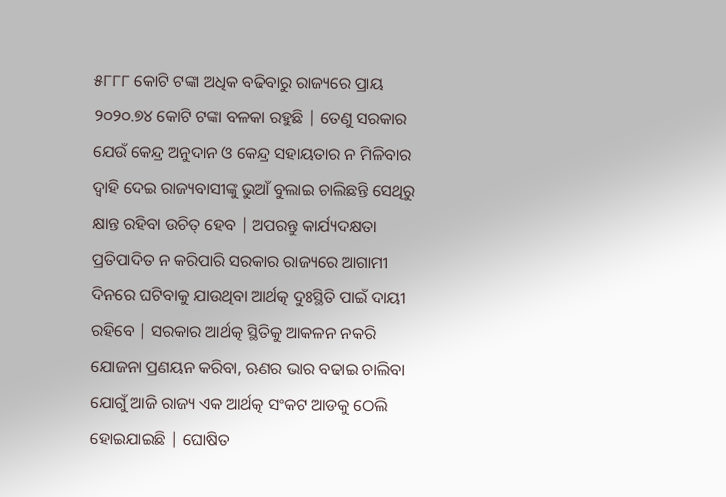୫୮୮୮ କୋଟି ଟଙ୍କା ଅଧିକ ବଢିବାରୁ ରାଜ୍ୟରେ ପ୍ରାୟ ୨୦୨୦.୭୪ କୋଟି ଟଙ୍କା ବଳକା ରହୁଛି | ତେଣୁ ସରକାର ଯେଉଁ କେନ୍ଦ୍ର ଅନୁଦାନ ଓ କେନ୍ଦ୍ର ସହାୟତାର ନ ମିଳିବାର ଦ୍ବାହି ଦେଇ ରାଜ୍ୟବାସୀଙ୍କୁ ଭୁଆଁ ବୁଲାଇ ଚାଲିଛନ୍ତି ସେଥିରୁ କ୍ଷାନ୍ତ ରହିବା ଉଚିତ୍ ହେବ | ଅପରନ୍ତୁ କାର୍ଯ୍ୟଦକ୍ଷତା ପ୍ରତିପାଦିତ ନ କରିପାରି ସରକାର ରାଜ୍ୟରେ ଆଗାମୀ ଦିନରେ ଘଟିବାକୁ ଯାଉଥିବା ଆର୍ଥତ୍କ ଦୁଃସ୍ଥିତି ପାଇଁ ଦାୟୀ ରହିବେ | ସରକାର ଆର୍ଥତ୍କ ସ୍ଥିତିକୁ ଆକଳନ ନକରି ଯୋଜନା ପ୍ରଣୟନ କରିବା, ଋଣର ଭାର ବଢାଇ ଚାଲିବା ଯୋଗୁଁ ଆଜି ରାଜ୍ୟ ଏକ ଆର୍ଥତ୍କ ସଂକଟ ଆଡକୁ ଠେଲି ହୋଇଯାଇଛି | ଘୋଷିତ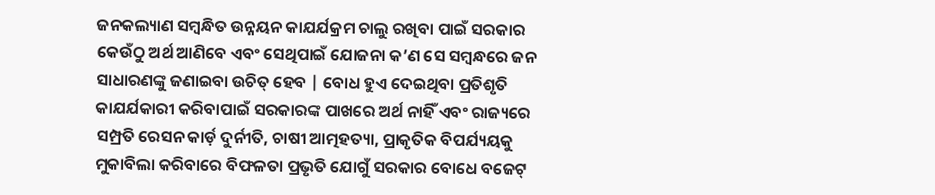ଜନକଲ୍ୟାଣ ସମ୍ବନ୍ଧିତ ଉନ୍ନୟନ କାଯର୍ଯକ୍ରମ ଚାଲୁ ରଖିବା ପାଇଁ ସରକାର କେଉଁଠୁ ଅର୍ଥ ଆଣିବେ ଏବଂ ସେଥିପାଇଁ ଯୋଜନା କ’ଣ ସେ ସମ୍ବନ୍ଧରେ ଜନ ସାଧାରଣଙ୍କୁ ଜଣାଇବା ଉଚିତ୍ ହେବ | ବୋଧ ହୁଏ ଦେଇଥିବା ପ୍ରତିଶୃତି କାଯର୍ଯକାରୀ କରିବାପାଇଁ ସରକାରଙ୍କ ପାଖରେ ଅର୍ଥ ନାହିଁ ଏବଂ ରାଜ୍ୟରେ ସମ୍ପ୍ରତି ରେସନ କାର୍ଡ଼ ଦୁର୍ନୀତି, ଚାଷୀ ଆତ୍ମହତ୍ୟା, ପ୍ରାକୃତିକ ବିପର୍ଯ୍ୟୟକୁ ମୁକାବିଲା କରିବାରେ ବିଫଳତା ପ୍ରଭୃତି ଯୋଗୁଁ ସରକାର ବୋଧେ ବଜେଟ୍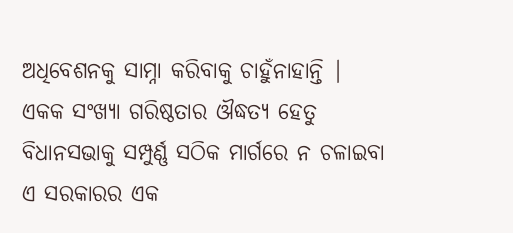ଅଧିବେଶନକୁ ସାମ୍ନା କରିବାକୁ ଚାହୁଁନାହାନ୍ତି | ଏକକ ସଂଖ୍ୟା ଗରିଷ୍ଠତାର ଔଦ୍ଧତ୍ୟ ହେତୁ ବିଧାନସଭାକୁ ସମ୍ପୁର୍ଣ୍ଣ ସଠିକ ମାର୍ଗରେ ନ ଚଳାଇବା ଏ ସରକାରର ଏକ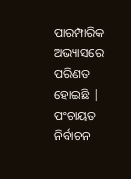ପାରମ୍ପାରିକ ଅଭ୍ୟାସରେ ପରିଣତ ହୋଇଛି | ପଂଚାୟତ ନିର୍ବାଚନ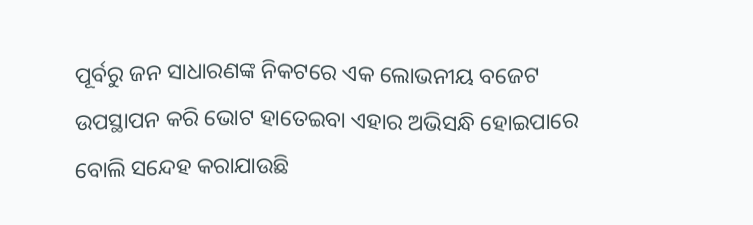ପୂର୍ବରୁ ଜନ ସାଧାରଣଙ୍କ ନିକଟରେ ଏକ ଲୋଭନୀୟ ବଜେଟ ଉପସ୍ଥାପନ କରି ଭୋଟ ହାତେଇବା ଏହାର ଅଭିସନ୍ଧି ହୋଇପାରେ ବୋଲି ସନ୍ଦେହ କରାଯାଉଛି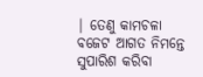| ତେଣୁ କାମଚଳା ବଜେଟ ଆଗତ ନିମନ୍ତେ ସୁପାରିଶ କରିବା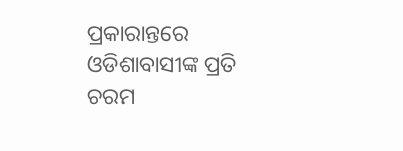ପ୍ରକାରାନ୍ତରେ ଓଡିଶାବାସୀଙ୍କ ପ୍ରତି ଚରମ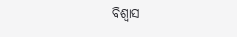ବିଶ୍ବାସ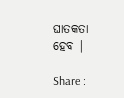ଘାତକତା ହେବ |

Share :